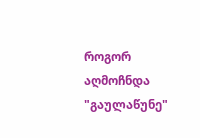როგორ აღმოჩნდა "გაულაწუნე"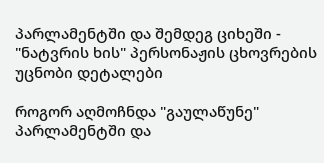პარლამენტში და შემდეგ ციხეში - "ნატვრის ხის" პერსონაჟის ცხოვრების უცნობი დეტალები

როგორ აღმოჩნდა "გაულაწუნე" პარლამენტში და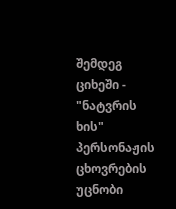შემდეგ ციხეში -  "ნატვრის ხის" პერსონაჟის ცხოვრების უცნობი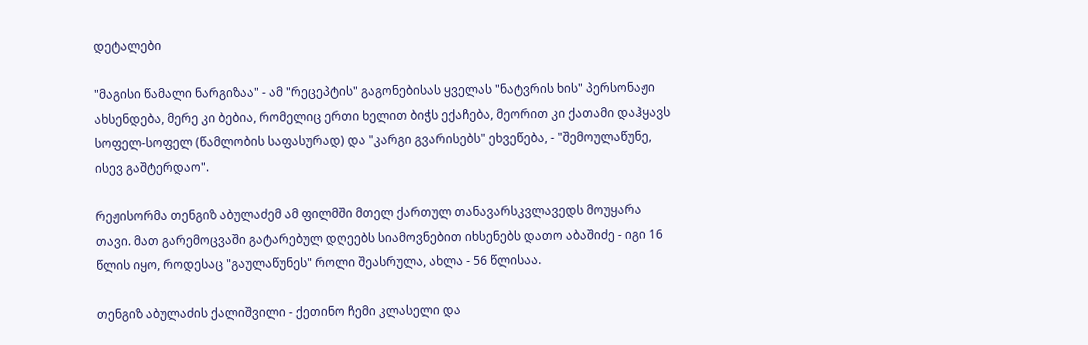დეტალები

"მაგისი წამალი ნარგიზაა" - ამ "რეცეპტის" გაგონებისას ყველას "ნატვრის ხის" პერსონაჟი ახსენდება, მერე კი ბებია, რომელიც ერთი ხელით ბიჭს ექაჩება, მეორით კი ქათამი დაჰყავს სოფელ-სოფელ (წამლობის საფასურად) და "კარგი გვარისებს" ეხვეწება, - "შემოულაწუნე, ისევ გაშტერდაო".

რეჟისორმა თენგიზ აბულაძემ ამ ფილმში მთელ ქართულ თანავარსკვლავედს მოუყარა თავი. მათ გარემოცვაში გატარებულ დღეებს სიამოვნებით იხსენებს დათო აბაშიძე - იგი 16 წლის იყო, როდესაც "გაულაწუნეს" როლი შეასრულა, ახლა - 56 წლისაა.

თენგიზ აბულაძის ქალიშვილი - ქეთინო ჩემი კლასელი და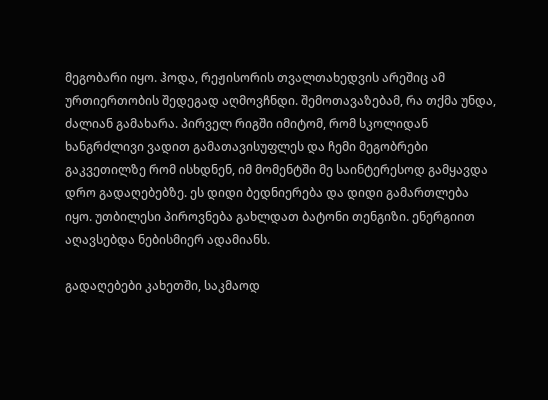მეგობარი იყო. ჰოდა, რეჟისორის თვალთახედვის არეშიც ამ ურთიერთობის შედეგად აღმოვჩნდი. შემოთავაზებამ, რა თქმა უნდა, ძალიან გამახარა. პირველ რიგში იმიტომ, რომ სკოლიდან ხანგრძლივი ვადით გამათავისუფლეს და ჩემი მეგობრები გაკვეთილზე რომ ისხდნენ, იმ მომენტში მე საინტერესოდ გამყავდა დრო გადაღებებზე. ეს დიდი ბედნიერება და დიდი გამართლება იყო. უთბილესი პიროვნება გახლდათ ბატონი თენგიზი. ენერგიით აღავსებდა ნებისმიერ ადამიანს.

გადაღებები კახეთში, საკმაოდ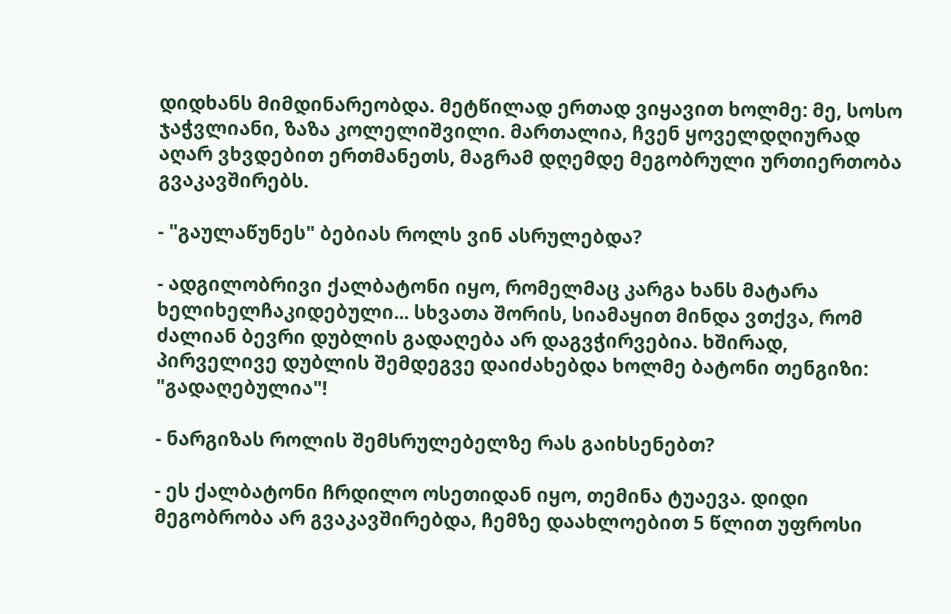დიდხანს მიმდინარეობდა. მეტწილად ერთად ვიყავით ხოლმე: მე, სოსო ჯაჭვლიანი, ზაზა კოლელიშვილი. მართალია, ჩვენ ყოველდღიურად აღარ ვხვდებით ერთმანეთს, მაგრამ დღემდე მეგობრული ურთიერთობა გვაკავშირებს.

- "გაულაწუნეს" ბებიას როლს ვინ ასრულებდა?

- ადგილობრივი ქალბატონი იყო, რომელმაც კარგა ხანს მატარა ხელიხელჩაკიდებული... სხვათა შორის, სიამაყით მინდა ვთქვა, რომ ძალიან ბევრი დუბლის გადაღება არ დაგვჭირვებია. ხშირად, პირველივე დუბლის შემდეგვე დაიძახებდა ხოლმე ბატონი თენგიზი: "გადაღებულია"!

- ნარგიზას როლის შემსრულებელზე რას გაიხსენებთ?

- ეს ქალბატონი ჩრდილო ოსეთიდან იყო, თემინა ტუაევა. დიდი მეგობრობა არ გვაკავშირებდა, ჩემზე დაახლოებით 5 წლით უფროსი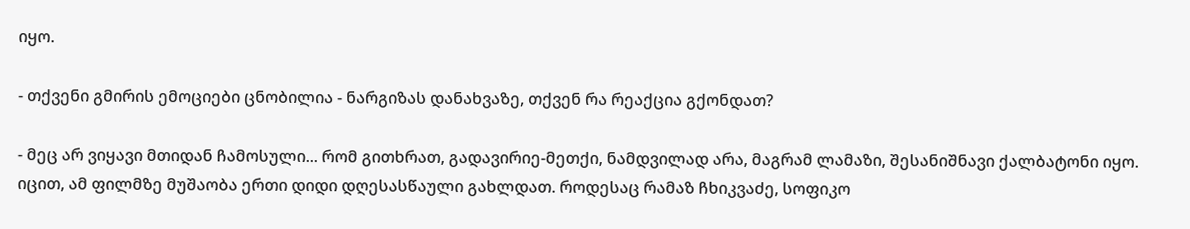იყო.

- თქვენი გმირის ემოციები ცნობილია - ნარგიზას დანახვაზე, თქვენ რა რეაქცია გქონდათ?

- მეც არ ვიყავი მთიდან ჩამოსული... რომ გითხრათ, გადავირიე-მეთქი, ნამდვილად არა, მაგრამ ლამაზი, შესანიშნავი ქალბატონი იყო. იცით, ამ ფილმზე მუშაობა ერთი დიდი დღესასწაული გახლდათ. როდესაც რამაზ ჩხიკვაძე, სოფიკო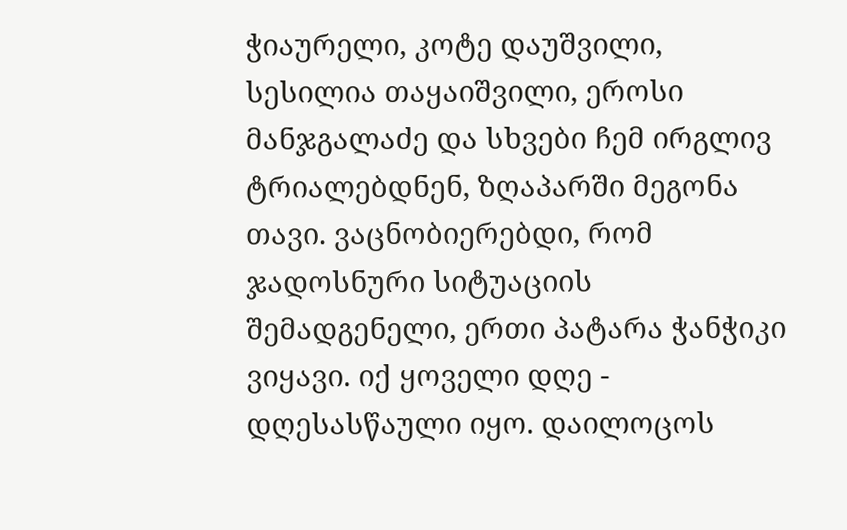ჭიაურელი, კოტე დაუშვილი, სესილია თაყაიშვილი, ეროსი მანჯგალაძე და სხვები ჩემ ირგლივ ტრიალებდნენ, ზღაპარში მეგონა თავი. ვაცნობიერებდი, რომ ჯადოსნური სიტუაციის შემადგენელი, ერთი პატარა ჭანჭიკი ვიყავი. იქ ყოველი დღე - დღესასწაული იყო. დაილოცოს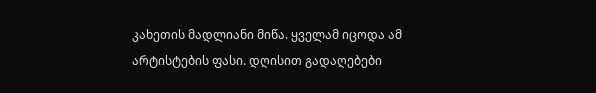კახეთის მადლიანი მიწა. ყველამ იცოდა ამ არტისტების ფასი. დღისით გადაღებები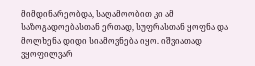მიმდინარეობდა, საღამოობით კი ამ საზოგადოებასთან ერთად, სუფრასთან ყოფნა და მოლხენა დიდი სიამოვნება იყო. იშვიათად ვყოფილვარ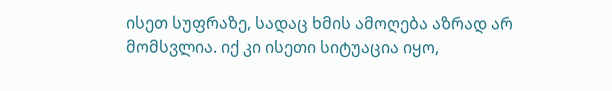ისეთ სუფრაზე, სადაც ხმის ამოღება აზრად არ მომსვლია. იქ კი ისეთი სიტუაცია იყო,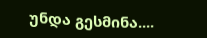უნდა გესმინა....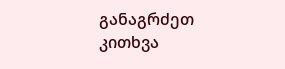განაგრძეთ კითხვა